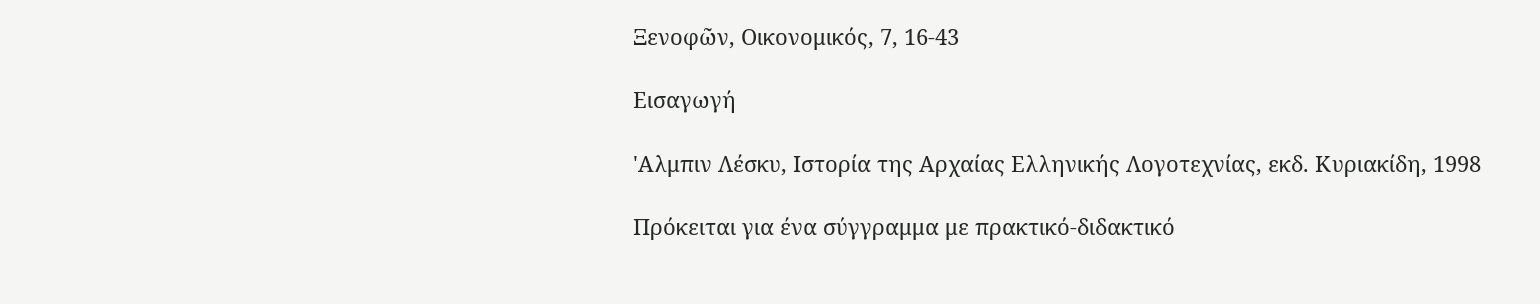Ξενοφῶν, Οικονομικός, 7, 16-43

Εισαγωγή

'Αλμπιν Λέσκυ, Ιστορία της Αρχαίας Ελληνικής Λογοτεχνίας, εκδ. Κυριακίδη, 1998

Πρόκειται για ένα σύγγραμμα με πρακτικό-διδακτικό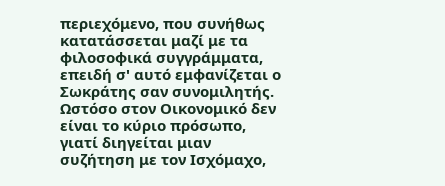περιεχόμενο, που συνήθως κατατάσσεται μαζί με τα φιλοσοφικά συγγράμματα, επειδή σ' αυτό εμφανίζεται ο Σωκράτης σαν συνομιλητής. Ωστόσο στον Οικονομικό δεν είναι το κύριο πρόσωπο, γιατί διηγείται μιαν συζήτηση με τον Ισχόμαχο,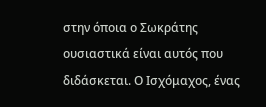στην όποια ο Σωκράτης ουσιαστικά είναι αυτός που διδάσκεται. Ο Ισχόμαχος, ένας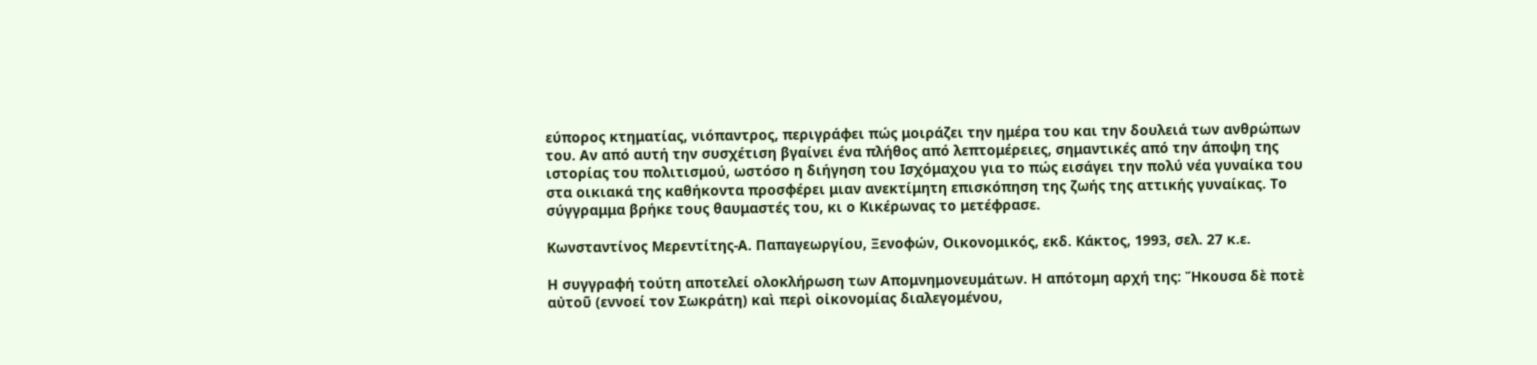εύπορος κτηματίας, νιόπαντρος, περιγράφει πώς μοιράζει την ημέρα του και την δουλειά των ανθρώπων του. Αν από αυτή την συσχέτιση βγαίνει ένα πλήθος από λεπτομέρειες, σημαντικές από την άποψη της ιστορίας του πολιτισμού, ωστόσο η διήγηση του Ισχόμαχου για το πώς εισάγει την πολύ νέα γυναίκα του στα οικιακά της καθήκοντα προσφέρει μιαν ανεκτίμητη επισκόπηση της ζωής της αττικής γυναίκας. Το σύγγραμμα βρήκε τους θαυμαστές του, κι ο Κικέρωνας το μετέφρασε.

Κωνσταντίνος Μερεντίτης-Α. Παπαγεωργίου, Ξενοφών, Οικονομικός, εκδ. Κάκτος, 1993, σελ. 27 κ.ε.

Η συγγραφή τούτη αποτελεί ολοκλήρωση των Απομνημονευμάτων. Η απότομη αρχή της: Ἤκουσα δὲ ποτὲ αὐτοῦ (εννοεί τον Σωκράτη) καὶ περὶ οἰκονομίας διαλεγομένου,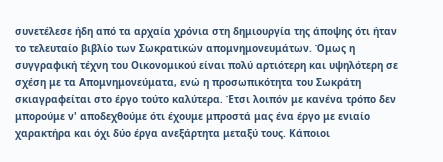συνετέλεσε ήδη από τα αρχαία χρόνια στη δημιουργία της άποψης ότι ήταν το τελευταίο βιβλίο των Σωκρατικών απομνημονευμάτων. Όμως η συγγραφική τέχνη του Οικονομικού είναι πολύ αρτιότερη και υψηλότερη σε σχέση με τα Απομνημονεύματα, ενώ η προσωπικότητα του Σωκράτη σκιαγραφείται στο έργο τούτο καλύτερα. Έτσι λοιπόν με κανένα τρόπο δεν μπορούμε ν' αποδεχθούμε ότι έχουμε μπροστά μας ένα έργο με ενιαίο χαρακτήρα και όχι δύο έργα ανεξάρτητα μεταξύ τους. Κάποιοι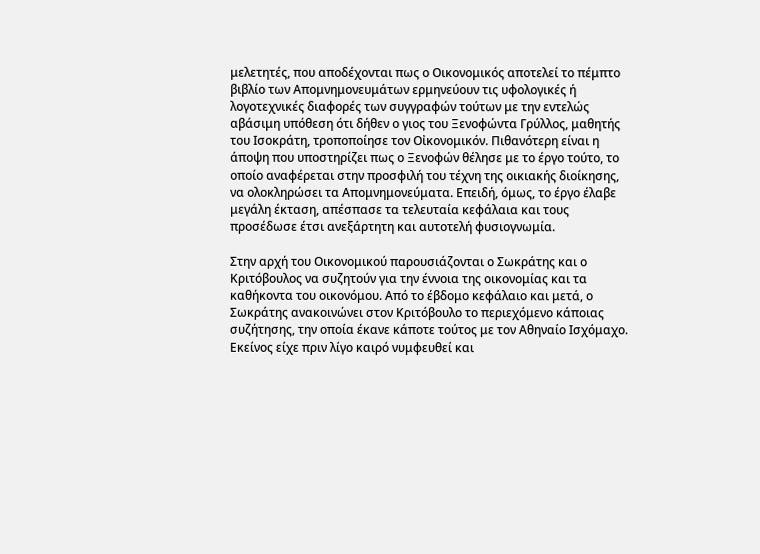μελετητές, που αποδέχονται πως ο Οικονομικός αποτελεί το πέμπτο βιβλίο των Απομνημονευμάτων ερμηνεύουν τις υφολογικές ή λογοτεχνικές διαφορές των συγγραφών τούτων με την εντελώς αβάσιμη υπόθεση ότι δήθεν ο γιος του Ξενοφώντα Γρύλλος, μαθητής του Ισοκράτη, τροποποίησε τον Οἰκονομικόν. Πιθανότερη είναι η άποψη που υποστηρίζει πως ο Ξενοφών θέλησε με το έργο τούτο, το οποίο αναφέρεται στην προσφιλή του τέχνη της οικιακής διοίκησης, να ολοκληρώσει τα Απομνημονεύματα. Επειδή, όμως, το έργο έλαβε μεγάλη έκταση, απέσπασε τα τελευταία κεφάλαια και τους προσέδωσε έτσι ανεξάρτητη και αυτοτελή φυσιογνωμία.

Στην αρχή του Οικονομικού παρουσιάζονται ο Σωκράτης και ο Κριτόβουλος να συζητούν για την έννοια της οικονομίας και τα καθήκοντα του οικονόμου. Από το έβδομο κεφάλαιο και μετά, ο Σωκράτης ανακοινώνει στον Κριτόβουλο το περιεχόμενο κάποιας συζήτησης, την οποία έκανε κάποτε τούτος με τον Αθηναίο Ισχόμαχο. Εκείνος είχε πριν λίγο καιρό νυμφευθεί και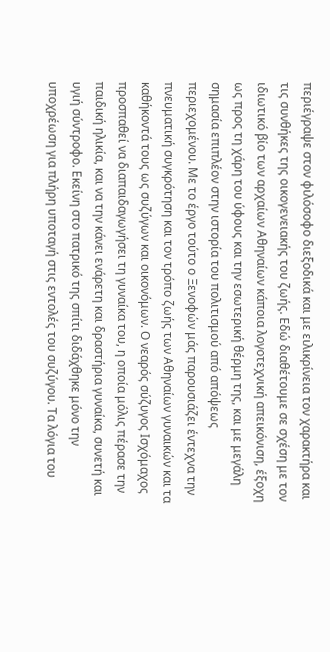περιέγραψε στον φιλόσοφο διεξοδικά και με ειλικρίνεια τον χαρακτήρα και τις συνθήκες της οικογενειακής του ζωής. Εδώ διαθέτουμε σε σχέση με τον ιδιωτικό βίο των αρχαίων Αθηναίων κάποια λογοτεχνική απεικόνιση, έξοχη ως προς τη χάρη του ύφους και την εσωτερική θέρμη της, και με μεγάλη σημασία επιπλέον στην ιστορία του πολιτισμού από απόψεως περιεχομένου. Με το έργο τούτο ο Ξενοφών μάς παρουσιάζει έντεχνα την πνευματική συγκρότηση και τον τρόπο ζωής των Αθηναίων γυναικών και τα καθήκοντά τους ως συζύγων και οικονόμων. Ο νεαρός σύζυγος Ισχόμαχος προσπαθεί να διαπαιδαγωγήσει τη γυναίκα του, η οποία μόλις πέρασε την παιδική ηλικία, και να την κάνει ενάρετη και δραστήρια γυναίκα, συνετή και υγιή σύντροφο. Εκείνη στο πατρικό της σπίτι διδάχθηκε μόνο την υποχρέωση για πλήρη υποταγή στις εντολές του συζύγου. Τα λόγια του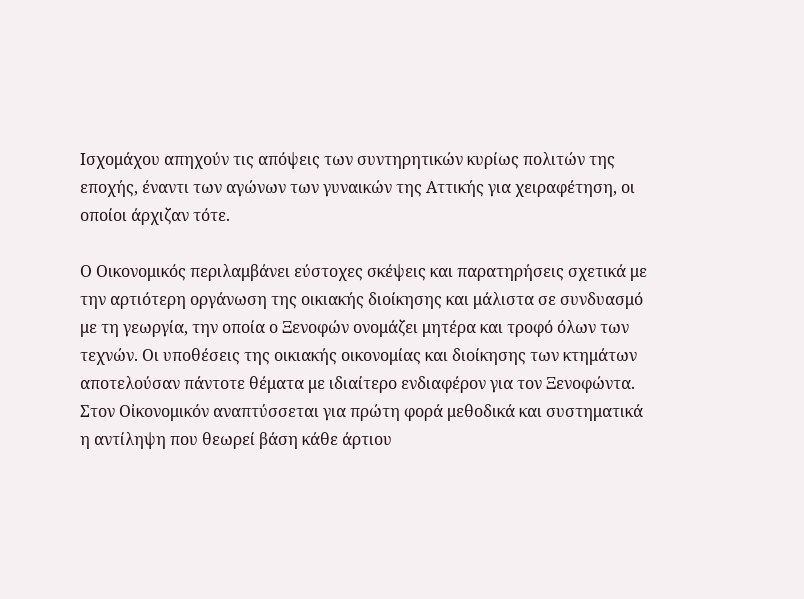Ισχομάχου απηχούν τις απόψεις των συντηρητικών κυρίως πολιτών της εποχής, έναντι των αγώνων των γυναικών της Αττικής για χειραφέτηση, οι οποίοι άρχιζαν τότε.

Ο Οικονομικός περιλαμβάνει εύστοχες σκέψεις και παρατηρήσεις σχετικά με την αρτιότερη οργάνωση της οικιακής διοίκησης και μάλιστα σε συνδυασμό με τη γεωργία, την οποία ο Ξενοφών ονομάζει μητέρα και τροφό όλων των τεχνών. Οι υποθέσεις της οικιακής οικονομίας και διοίκησης των κτημάτων αποτελούσαν πάντοτε θέματα με ιδιαίτερο ενδιαφέρον για τον Ξενοφώντα. Στον Οἰκονομικόν αναπτύσσεται για πρώτη φορά μεθοδικά και συστηματικά η αντίληψη που θεωρεί βάση κάθε άρτιου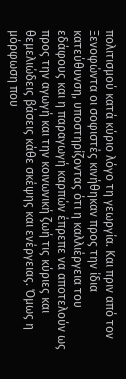πολιτισμού κατά κύριο λόγο τη γεωργία. Και πριν από τον Ξενοφώντα οι σοφιστές κινήθηκαν προς την ίδια κατεύθυνση, υποστηρίζοντας ότι η καλλιέργεια του εδάφους και η παραγωγή καρπών έπρεπε να αποτελούν ως προς την αγωγή και την κοινωνική ζωή τις κύριες και θεμελιώδεις βάσεις κάθε σκέψης και ενέργειας. Όμως η μόρφωση που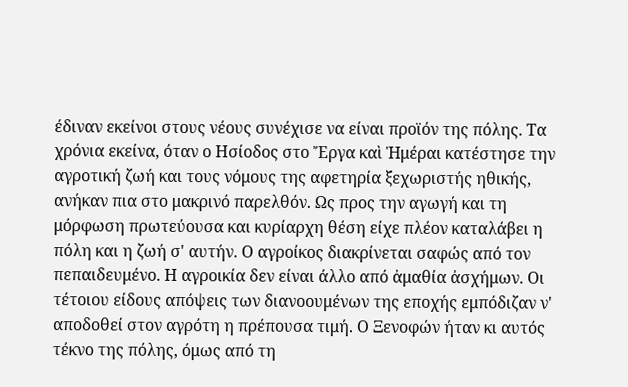έδιναν εκείνοι στους νέους συνέχισε να είναι προϊόν της πόλης. Τα χρόνια εκείνα, όταν ο Ησίοδος στο Ἔργα καὶ Ἡμέραι κατέστησε την αγροτική ζωή και τους νόμους της αφετηρία ξεχωριστής ηθικής, ανήκαν πια στο μακρινό παρελθόν. Ως προς την αγωγή και τη μόρφωση πρωτεύουσα και κυρίαρχη θέση είχε πλέον καταλάβει η πόλη και η ζωή σ' αυτήν. Ο αγροίκος διακρίνεται σαφώς από τον πεπαιδευμένο. Η αγροικία δεν είναι άλλο από ἀμαθία ἀσχήμων. Οι τέτοιου είδους απόψεις των διανοουμένων της εποχής εμπόδιζαν ν' αποδοθεί στον αγρότη η πρέπουσα τιμή. Ο Ξενοφών ήταν κι αυτός τέκνο της πόλης, όμως από τη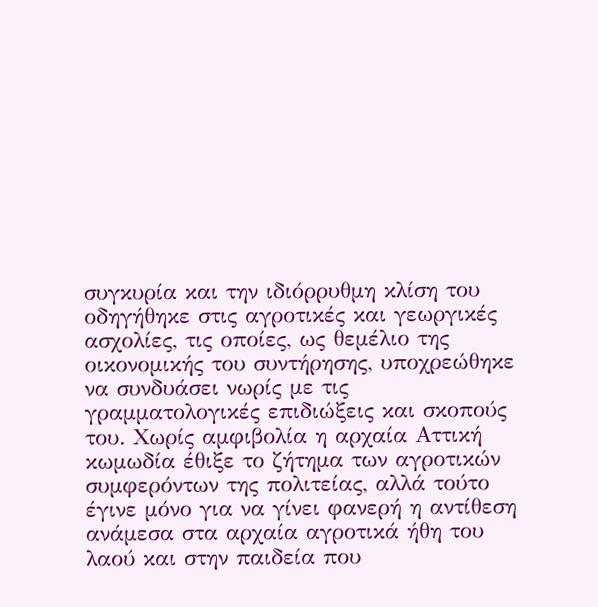συγκυρία και την ιδιόρρυθμη κλίση του οδηγήθηκε στις αγροτικές και γεωργικές ασχολίες, τις οποίες, ως θεμέλιο της οικονομικής του συντήρησης, υποχρεώθηκε να συνδυάσει νωρίς με τις γραμματολογικές επιδιώξεις και σκοπούς του. Χωρίς αμφιβολία η αρχαία Αττική κωμωδία έθιξε το ζήτημα των αγροτικών συμφερόντων της πολιτείας, αλλά τούτο έγινε μόνο για να γίνει φανερή η αντίθεση ανάμεσα στα αρχαία αγροτικά ήθη του λαού και στην παιδεία που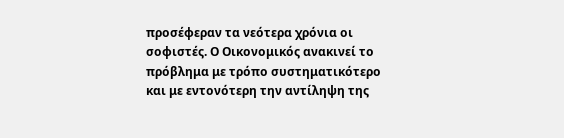προσέφεραν τα νεότερα χρόνια οι σοφιστές. Ο Οικονομικός ανακινεί το πρόβλημα με τρόπο συστηματικότερο και με εντονότερη την αντίληψη της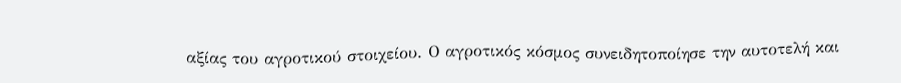αξίας του αγροτικού στοιχείου. Ο αγροτικός κόσμος συνειδητοποίησε την αυτοτελή και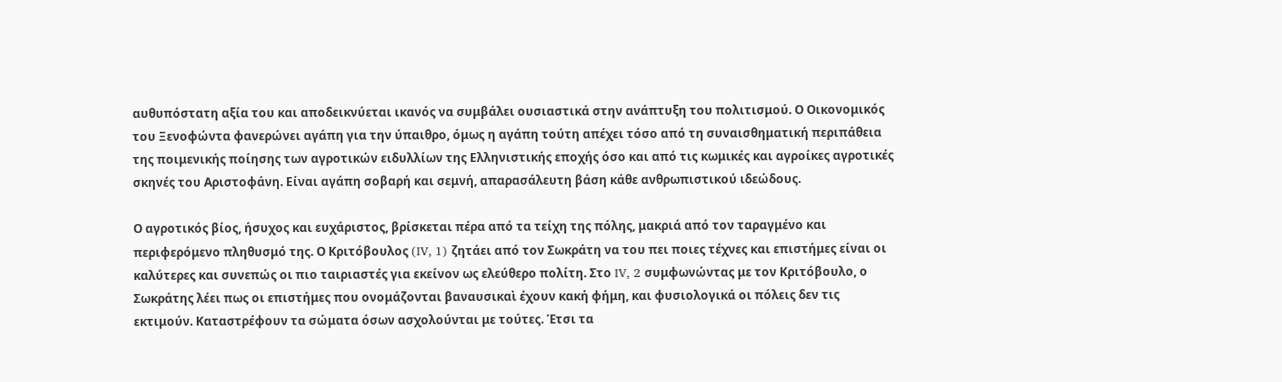αυθυπόστατη αξία του και αποδεικνύεται ικανός να συμβάλει ουσιαστικά στην ανάπτυξη του πολιτισμού. Ο Οικονομικός του Ξενοφώντα φανερώνει αγάπη για την ύπαιθρο, όμως η αγάπη τούτη απέχει τόσο από τη συναισθηματική περιπάθεια της ποιμενικής ποίησης των αγροτικών ειδυλλίων της Ελληνιστικής εποχής όσο και από τις κωμικές και αγροίκες αγροτικές σκηνές του Αριστοφάνη. Είναι αγάπη σοβαρή και σεμνή, απαρασάλευτη βάση κάθε ανθρωπιστικού ιδεώδους.

Ο αγροτικός βίος, ήσυχος και ευχάριστος, βρίσκεται πέρα από τα τείχη της πόλης, μακριά από τον ταραγμένο και περιφερόμενο πληθυσμό της. Ο Κριτόβουλος (IV, 1) ζητάει από τον Σωκράτη να του πει ποιες τέχνες και επιστήμες είναι οι καλύτερες και συνεπώς οι πιο ταιριαστές για εκείνον ως ελεύθερο πολίτη. Στο IV, 2 συμφωνώντας με τον Κριτόβουλο, ο Σωκράτης λέει πως οι επιστήμες που ονομάζονται βαναυσικαὶ έχουν κακή φήμη, και φυσιολογικά οι πόλεις δεν τις εκτιμούν. Καταστρέφουν τα σώματα όσων ασχολούνται με τούτες. Έτσι τα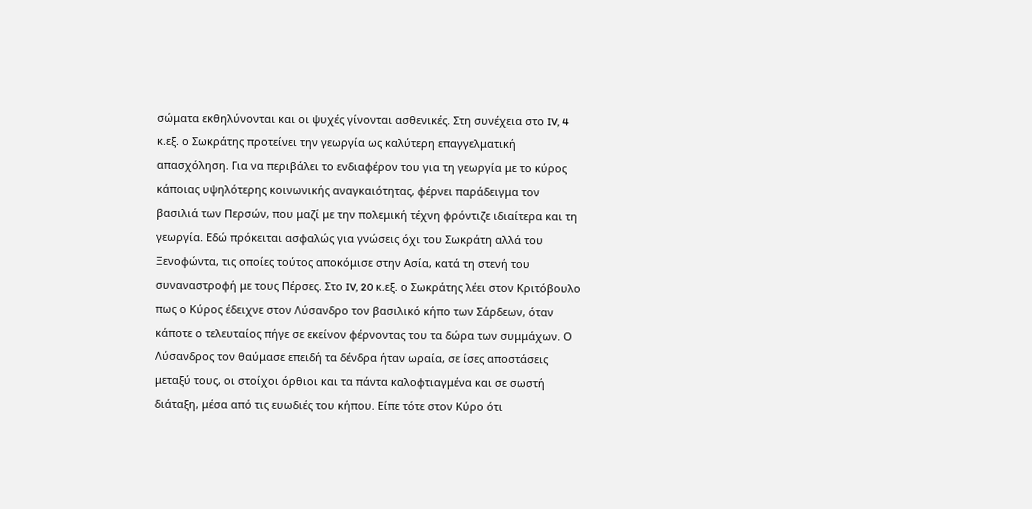σώματα εκθηλύνονται και οι ψυχές γίνονται ασθενικές. Στη συνέχεια στο IV, 4 κ.εξ. ο Σωκράτης προτείνει την γεωργία ως καλύτερη επαγγελματική απασχόληση. Για να περιβάλει το ενδιαφέρον του για τη γεωργία με το κύρος κάποιας υψηλότερης κοινωνικής αναγκαιότητας, φέρνει παράδειγμα τον βασιλιά των Περσών, που μαζί με την πολεμική τέχνη φρόντιζε ιδιαίτερα και τη γεωργία. Εδώ πρόκειται ασφαλώς για γνώσεις όχι του Σωκράτη αλλά του Ξενοφώντα, τις οποίες τούτος αποκόμισε στην Ασία, κατά τη στενή του συναναστροφή με τους Πέρσες. Στο IV, 20 κ.εξ. ο Σωκράτης λέει στον Κριτόβουλο πως ο Κύρος έδειχνε στον Λύσανδρο τον βασιλικό κήπο των Σάρδεων, όταν κάποτε ο τελευταίος πήγε σε εκείνον φέρνοντας του τα δώρα των συμμάχων. Ο Λύσανδρος τον θαύμασε επειδή τα δένδρα ήταν ωραία, σε ίσες αποστάσεις μεταξύ τους, οι στοίχοι όρθιοι και τα πάντα καλοφτιαγμένα και σε σωστή διάταξη, μέσα από τις ευωδιές του κήπου. Είπε τότε στον Κύρο ότι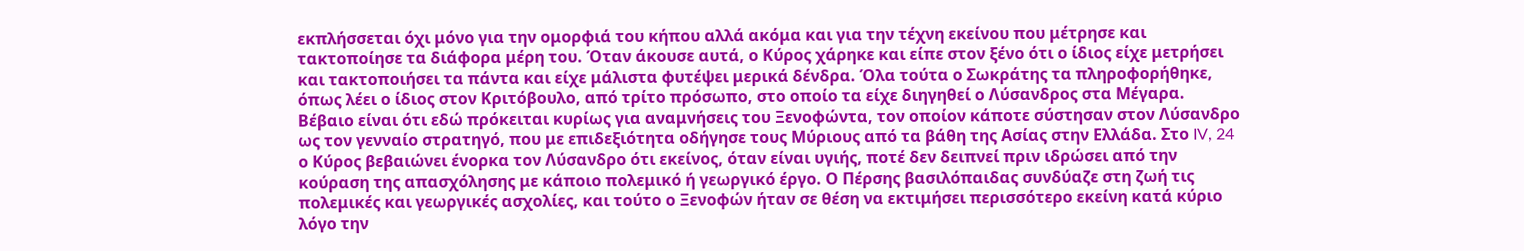εκπλήσσεται όχι μόνο για την ομορφιά του κήπου αλλά ακόμα και για την τέχνη εκείνου που μέτρησε και τακτοποίησε τα διάφορα μέρη του. Όταν άκουσε αυτά, ο Κύρος χάρηκε και είπε στον ξένο ότι ο ίδιος είχε μετρήσει και τακτοποιήσει τα πάντα και είχε μάλιστα φυτέψει μερικά δένδρα. Όλα τούτα ο Σωκράτης τα πληροφορήθηκε, όπως λέει ο ίδιος στον Κριτόβουλο, από τρίτο πρόσωπο, στο οποίο τα είχε διηγηθεί ο Λύσανδρος στα Μέγαρα. Βέβαιο είναι ότι εδώ πρόκειται κυρίως για αναμνήσεις του Ξενοφώντα, τον οποίον κάποτε σύστησαν στον Λύσανδρο ως τον γενναίο στρατηγό, που με επιδεξιότητα οδήγησε τους Μύριους από τα βάθη της Ασίας στην Ελλάδα. Στο IV, 24 ο Κύρος βεβαιώνει ένορκα τον Λύσανδρο ότι εκείνος, όταν είναι υγιής, ποτέ δεν δειπνεί πριν ιδρώσει από την κούραση της απασχόλησης με κάποιο πολεμικό ή γεωργικό έργο. Ο Πέρσης βασιλόπαιδας συνδύαζε στη ζωή τις πολεμικές και γεωργικές ασχολίες, και τούτο ο Ξενοφών ήταν σε θέση να εκτιμήσει περισσότερο εκείνη κατά κύριο λόγο την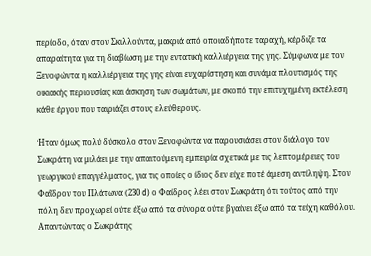περίοδο, όταν στον Σκιλλούντα, μακριά από οποιαδήποτε ταραχή, κέρδιζε τα απαραίτητα για τη διαβίωση με την εντατική καλλιέργεια της γης. Σύμφωνα με τον Ξενοφώντα η καλλιέργεια της γης είναι ευχαρίστηση και συνάμα πλουτισμός της οικιακής περιουσίας και άσκηση των σωμάτων, με σκοπό την επιτυχημένη εκτέλεση κάθε έργου που ταιριάζει στους ελεύθερους.

Ήταν όμως πολύ δύσκολο στον Ξενοφώντα να παρουσιάσει στον διάλογο τον Σωκράτη να μιλάει με την απαιτούμενη εμπειρία σχετικά με τις λεπτομέρειες του γεωργικού επαγγέλματος, για τις οποίες ο ίδιος δεν είχε ποτέ άμεση αντίληψη. Στον Φαῖδρον του Πλάτωνα (230 d) ο Φαίδρος λέει στον Σωκράτη ότι τούτος από την πόλη δεν προχωρεί ούτε έξω από τα σύνορα ούτε βγαίνει έξω από τα τείχη καθόλου. Απαντώντας ο Σωκράτης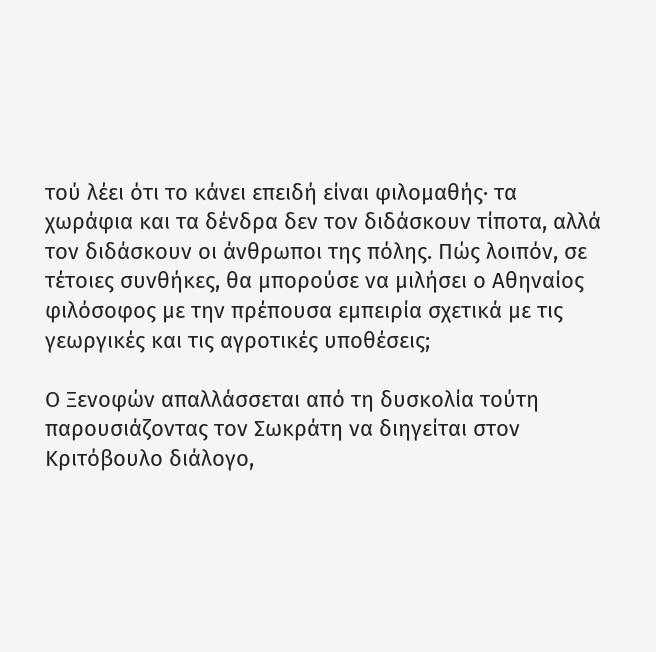τού λέει ότι το κάνει επειδή είναι φιλομαθής· τα χωράφια και τα δένδρα δεν τον διδάσκουν τίποτα, αλλά τον διδάσκουν οι άνθρωποι της πόλης. Πώς λοιπόν, σε τέτοιες συνθήκες, θα μπορούσε να μιλήσει ο Αθηναίος φιλόσοφος με την πρέπουσα εμπειρία σχετικά με τις γεωργικές και τις αγροτικές υποθέσεις;

Ο Ξενοφών απαλλάσσεται από τη δυσκολία τούτη παρουσιάζοντας τον Σωκράτη να διηγείται στον Κριτόβουλο διάλογο,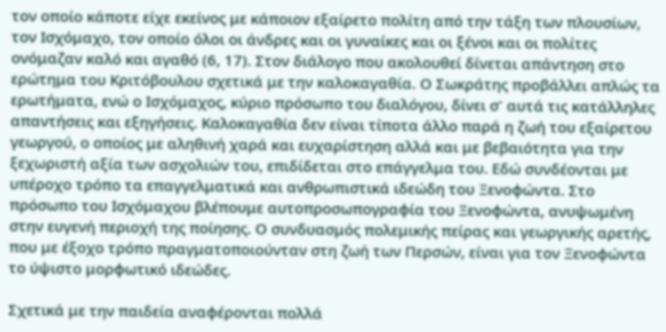τον οποίο κάποτε είχε εκείνος με κάποιον εξαίρετο πολίτη από την τάξη των πλουσίων, τον Ισχόμαχο, τον οποίο όλοι οι άνδρες και οι γυναίκες και οι ξένοι και οι πολίτες ονόμαζαν καλό και αγαθό (6, 17). Στον διάλογο που ακολουθεί δίνεται απάντηση στο ερώτημα του Κριτόβουλου σχετικά με την καλοκαγαθία. Ο Σωκράτης προβάλλει απλώς τα ερωτήματα, ενώ ο Ισχόμαχος, κύριο πρόσωπο του διαλόγου, δίνει σ' αυτά τις κατάλληλες απαντήσεις και εξηγήσεις. Καλοκαγαθία δεν είναι τίποτα άλλο παρά η ζωή του εξαίρετου γεωργού, ο οποίος με αληθινή χαρά και ευχαρίστηση αλλά και με βεβαιότητα για την ξεχωριστή αξία των ασχολιών του, επιδίδεται στο επάγγελμα του. Εδώ συνδέονται με υπέροχο τρόπο τα επαγγελματικά και ανθρωπιστικά ιδεώδη του Ξενοφώντα. Στο πρόσωπο του Ισχόμαχου βλέπουμε αυτοπροσωπογραφία του Ξενοφώντα, ανυψωμένη στην ευγενή περιοχή της ποίησης. Ο συνδυασμός πολεμικής πείρας και γεωργικής αρετής, που με έξοχο τρόπο πραγματοποιούνταν στη ζωή των Περσών, είναι για τον Ξενοφώντα το ύψιστο μορφωτικό ιδεώδες.

Σχετικά με την παιδεία αναφέρονται πολλά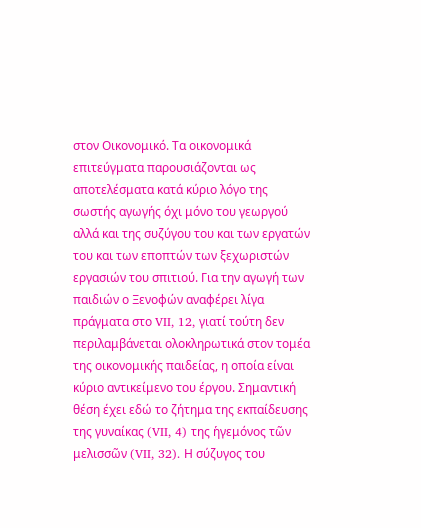στον Οικονομικό. Τα οικονομικά επιτεύγματα παρουσιάζονται ως αποτελέσματα κατά κύριο λόγο της σωστής αγωγής όχι μόνο του γεωργού αλλά και της συζύγου του και των εργατών του και των εποπτών των ξεχωριστών εργασιών του σπιτιού. Για την αγωγή των παιδιών ο Ξενοφών αναφέρει λίγα πράγματα στο VII, 12, γιατί τούτη δεν περιλαμβάνεται ολοκληρωτικά στον τομέα της οικονομικής παιδείας, η οποία είναι κύριο αντικείμενο του έργου. Σημαντική θέση έχει εδώ το ζήτημα της εκπαίδευσης της γυναίκας (VII, 4) της ἡγεμόνος τῶν μελισσῶν (VII, 32). Η σύζυγος του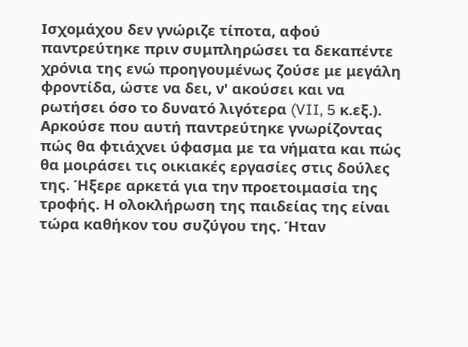Ισχομάχου δεν γνώριζε τίποτα, αφού παντρεύτηκε πριν συμπληρώσει τα δεκαπέντε χρόνια της ενώ προηγουμένως ζούσε με μεγάλη φροντίδα, ώστε να δει, ν' ακούσει και να ρωτήσει όσο το δυνατό λιγότερα (VII, 5 κ.εξ.). Αρκούσε που αυτή παντρεύτηκε γνωρίζοντας πώς θα φτιάχνει ύφασμα με τα νήματα και πώς θα μοιράσει τις οικιακές εργασίες στις δούλες της. Ήξερε αρκετά για την προετοιμασία της τροφής. Η ολοκλήρωση της παιδείας της είναι τώρα καθήκον του συζύγου της. Ήταν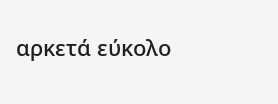αρκετά εύκολο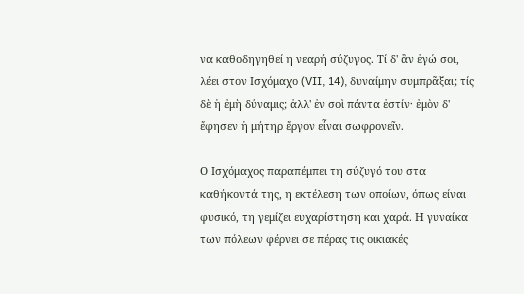να καθοδηγηθεί η νεαρή σύζυγος. Τί δ' ἂν ἐγώ σοι, λέει στον Ισχόμαχο (VII, 14), δυναίμην συμπρᾶξαι; τίς δὲ ἡ ἐμὴ δύναμις; ἀλλ' ἐν σοὶ πάντα ἐστίν· ἐμὸν δ' ἔφησεν ἡ μήτηρ ἔργον εἶναι σωφρονεῖν.

Ο Ισχόμαχος παραπέμπει τη σύζυγό του στα καθήκοντά της, η εκτέλεση των οποίων, όπως είναι φυσικό, τη γεμίζει ευχαρίστηση και χαρά. Η γυναίκα των πόλεων φέρνει σε πέρας τις οικιακές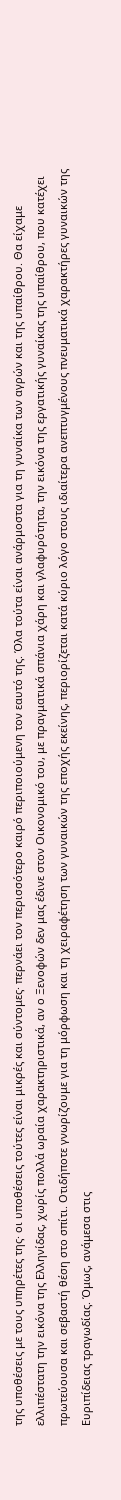της υποθέσεις με τους υπηρέτες της· οι υποθέσεις τούτες είναι μικρές και σύντομες· περνάει τον περισσότερο καιρό περιποιούμενη τον εαυτό της. Όλα τούτα είναι ανάρμοστα για τη γυναίκα των αγρών και της υπαίθρου. Θα είχαμε ελλιπέστατη την εικόνα της Ελληνίδας, χωρίς πολλά ωραία χαρακτηριστικά, αν ο Ξενοφών δεν μας έδινε στον Οικονομικό του, με πραγματικά σπάνια χάρη και γλαφυρότητα, την εικόνα της εργατικής γυναίκας της υπαίθρου, που κατέχει πρωτεύουσα και σεβαστή θέση στο σπίτι. Οτιδήποτε γνωρίζουμε για τη μόρφωση και τη χειραφέτηση των γυναικών της εποχής εκείνης, περιορίζεται κατά κύριο λόγο στους ιδιαίτερα ανεπτυγμένους πνευματικά χαρακτήρες γυναικών της Ευριπίδειας τραγωδίας. Όμως, ανάμεσα στις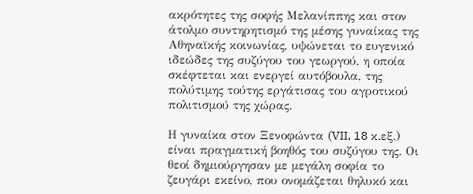ακρότητες της σοφής Μελανίππης και στον άτολμο συντηρητισμό της μέσης γυναίκας της Αθηναϊκής κοινωνίας, υψώνεται το ευγενικό ιδεώδες της συζύγου του γεωργού, η οποία σκέφτεται και ενεργεί αυτόβουλα, της πολύτιμης τούτης εργάτισας του αγροτικού πολιτισμού της χώρας.

Η γυναίκα στον Ξενοφώντα (VII, 18 κ.εξ.) είναι πραγματική βοηθός του συζύγου της. Οι θεοί δημιούργησαν με μεγάλη σοφία το ζευγάρι εκείνο, που ονομάζεται θηλυκό και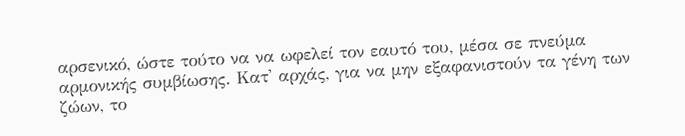αρσενικό, ώστε τούτο να να ωφελεί τον εαυτό του, μέσα σε πνεύμα αρμονικής συμβίωσης. Κατ' αρχάς, για να μην εξαφανιστούν τα γένη των ζώων, το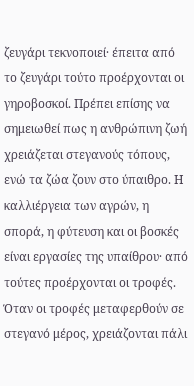ζευγάρι τεκνοποιεί· έπειτα από το ζευγάρι τούτο προέρχονται οι γηροβοσκοί. Πρέπει επίσης να σημειωθεί πως η ανθρώπινη ζωή χρειάζεται στεγανούς τόπους, ενώ τα ζώα ζουν στο ύπαιθρο. Η καλλιέργεια των αγρών, η σπορά, η φύτευση και οι βοσκές είναι εργασίες της υπαίθρου· από τούτες προέρχονται οι τροφές. Όταν οι τροφές μεταφερθούν σε στεγανό μέρος, χρειάζονται πάλι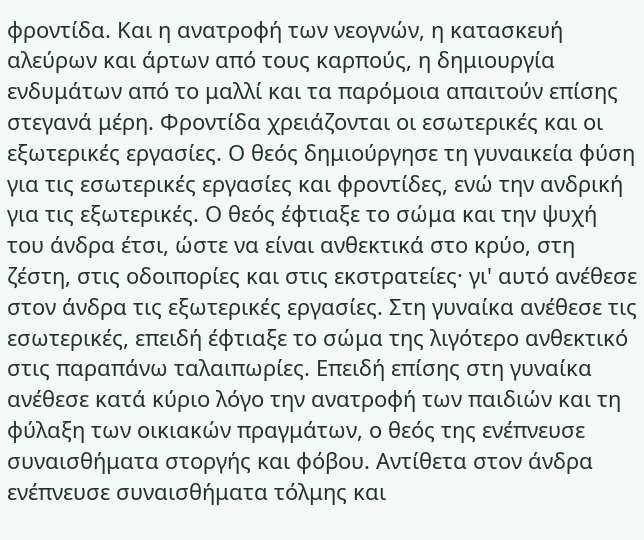φροντίδα. Και η ανατροφή των νεογνών, η κατασκευή αλεύρων και άρτων από τους καρπούς, η δημιουργία ενδυμάτων από το μαλλί και τα παρόμοια απαιτούν επίσης στεγανά μέρη. Φροντίδα χρειάζονται οι εσωτερικές και οι εξωτερικές εργασίες. Ο θεός δημιούργησε τη γυναικεία φύση για τις εσωτερικές εργασίες και φροντίδες, ενώ την ανδρική για τις εξωτερικές. Ο θεός έφτιαξε το σώμα και την ψυχή του άνδρα έτσι, ώστε να είναι ανθεκτικά στο κρύο, στη ζέστη, στις οδοιπορίες και στις εκστρατείες· γι' αυτό ανέθεσε στον άνδρα τις εξωτερικές εργασίες. Στη γυναίκα ανέθεσε τις εσωτερικές, επειδή έφτιαξε το σώμα της λιγότερο ανθεκτικό στις παραπάνω ταλαιπωρίες. Επειδή επίσης στη γυναίκα ανέθεσε κατά κύριο λόγο την ανατροφή των παιδιών και τη φύλαξη των οικιακών πραγμάτων, ο θεός της ενέπνευσε συναισθήματα στοργής και φόβου. Αντίθετα στον άνδρα ενέπνευσε συναισθήματα τόλμης και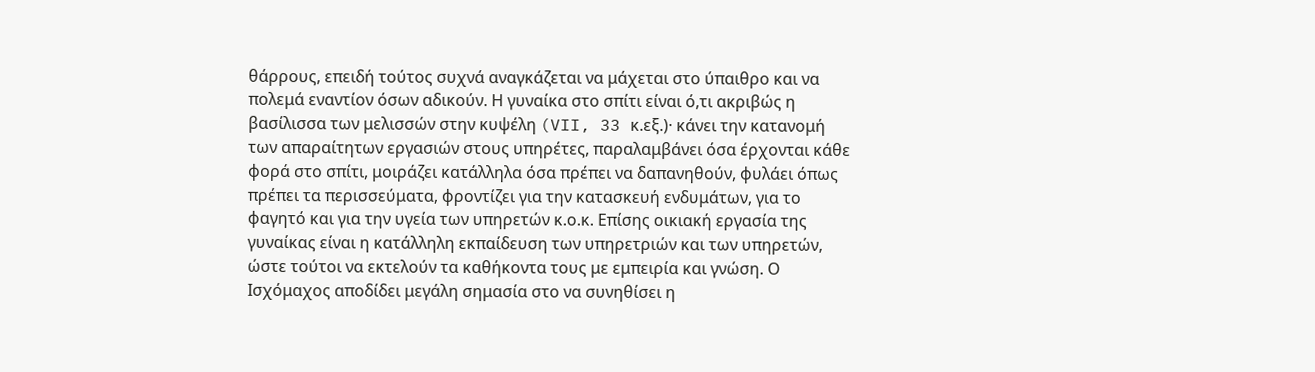θάρρους, επειδή τούτος συχνά αναγκάζεται να μάχεται στο ύπαιθρο και να πολεμά εναντίον όσων αδικούν. Η γυναίκα στο σπίτι είναι ό,τι ακριβώς η βασίλισσα των μελισσών στην κυψέλη (VII, 33 κ.εξ.)· κάνει την κατανομή των απαραίτητων εργασιών στους υπηρέτες, παραλαμβάνει όσα έρχονται κάθε φορά στο σπίτι, μοιράζει κατάλληλα όσα πρέπει να δαπανηθούν, φυλάει όπως πρέπει τα περισσεύματα, φροντίζει για την κατασκευή ενδυμάτων, για το φαγητό και για την υγεία των υπηρετών κ.ο.κ. Επίσης οικιακή εργασία της γυναίκας είναι η κατάλληλη εκπαίδευση των υπηρετριών και των υπηρετών, ώστε τούτοι να εκτελούν τα καθήκοντα τους με εμπειρία και γνώση. Ο Ισχόμαχος αποδίδει μεγάλη σημασία στο να συνηθίσει η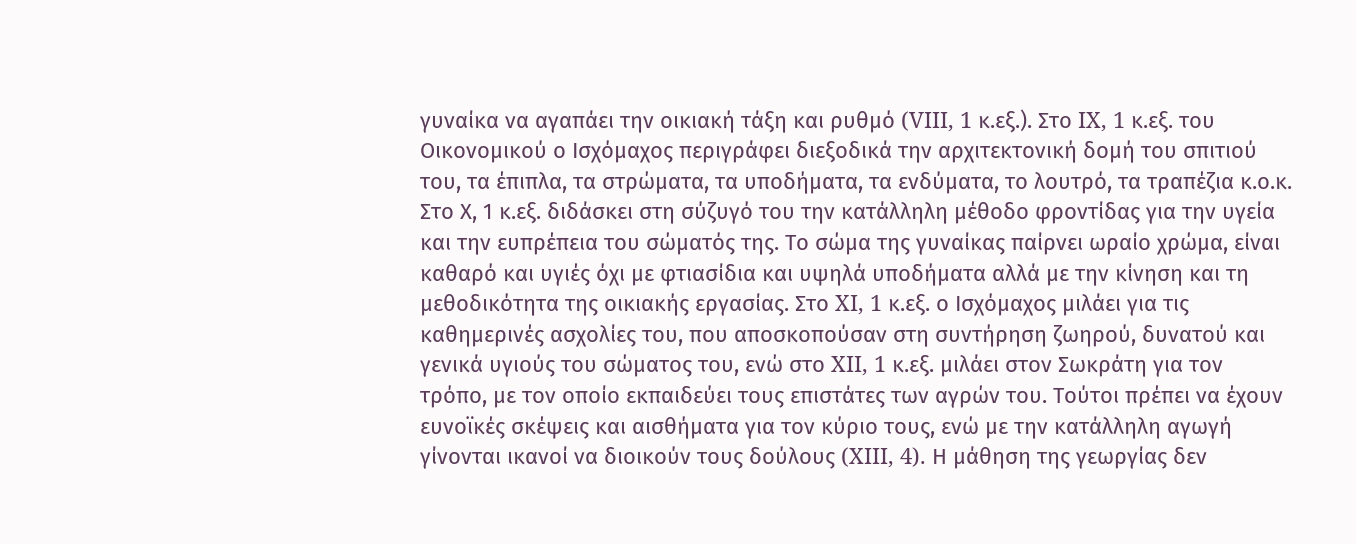γυναίκα να αγαπάει την οικιακή τάξη και ρυθμό (VIII, 1 κ.εξ.). Στο IX, 1 κ.εξ. του Οικονομικού ο Ισχόμαχος περιγράφει διεξοδικά την αρχιτεκτονική δομή του σπιτιού του, τα έπιπλα, τα στρώματα, τα υποδήματα, τα ενδύματα, το λουτρό, τα τραπέζια κ.ο.κ. Στο Χ, 1 κ.εξ. διδάσκει στη σύζυγό του την κατάλληλη μέθοδο φροντίδας για την υγεία και την ευπρέπεια του σώματός της. Το σώμα της γυναίκας παίρνει ωραίο χρώμα, είναι καθαρό και υγιές όχι με φτιασίδια και υψηλά υποδήματα αλλά με την κίνηση και τη μεθοδικότητα της οικιακής εργασίας. Στο XI, 1 κ.εξ. ο Ισχόμαχος μιλάει για τις καθημερινές ασχολίες του, που αποσκοπούσαν στη συντήρηση ζωηρού, δυνατού και γενικά υγιούς του σώματος του, ενώ στο XII, 1 κ.εξ. μιλάει στον Σωκράτη για τον τρόπο, με τον οποίο εκπαιδεύει τους επιστάτες των αγρών του. Τούτοι πρέπει να έχουν ευνοϊκές σκέψεις και αισθήματα για τον κύριο τους, ενώ με την κατάλληλη αγωγή γίνονται ικανοί να διοικούν τους δούλους (XIII, 4). Η μάθηση της γεωργίας δεν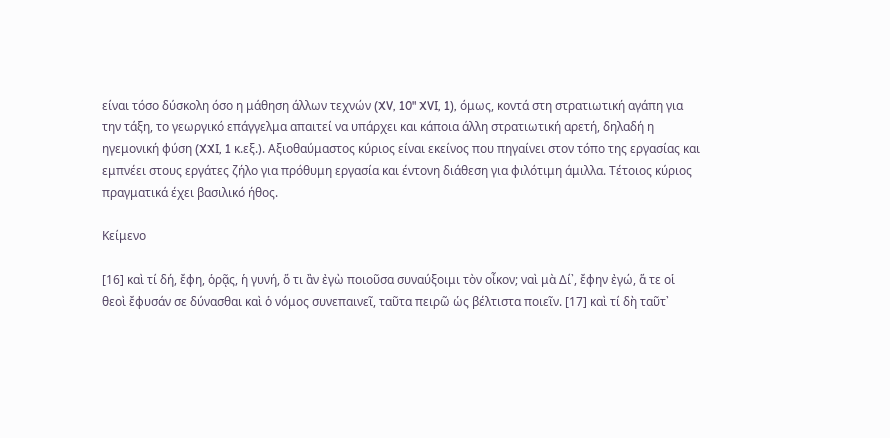είναι τόσο δύσκολη όσο η μάθηση άλλων τεχνών (XV, 10" XVI, 1), όμως, κοντά στη στρατιωτική αγάπη για την τάξη, το γεωργικό επάγγελμα απαιτεί να υπάρχει και κάποια άλλη στρατιωτική αρετή, δηλαδή η ηγεμονική φύση (XXI, 1 κ.εξ.). Αξιοθαύμαστος κύριος είναι εκείνος που πηγαίνει στον τόπο της εργασίας και εμπνέει στους εργάτες ζήλο για πρόθυμη εργασία και έντονη διάθεση για φιλότιμη άμιλλα. Τέτοιος κύριος πραγματικά έχει βασιλικό ήθος.

Κείμενο

[16] καὶ τί δή, ἔφη, ὁρᾷς, ἡ γυνή, ὅ τι ἂν ἐγὼ ποιοῦσα συναύξοιμι τὸν οἶκον; ναὶ μὰ Δί᾽, ἔφην ἐγώ, ἅ τε οἱ θεοὶ ἔφυσάν σε δύνασθαι καὶ ὁ νόμος συνεπαινεῖ, ταῦτα πειρῶ ὡς βέλτιστα ποιεῖν. [17] καὶ τί δὴ ταῦτ᾽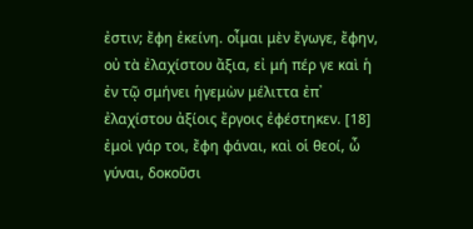ἐστιν; ἔφη ἐκείνη. οἶμαι μὲν ἔγωγε, ἔφην, οὐ τὰ ἐλαχίστου ἄξια, εἰ μή πέρ γε καὶ ἡ ἐν τῷ σμήνει ἡγεμὼν μέλιττα ἐπ᾽ ἐλαχίστου ἀξίοις ἔργοις ἐφέστηκεν. [18] ἐμοὶ γάρ τοι, ἔφη φάναι, καὶ οἱ θεοί, ὦ γύναι, δοκοῦσι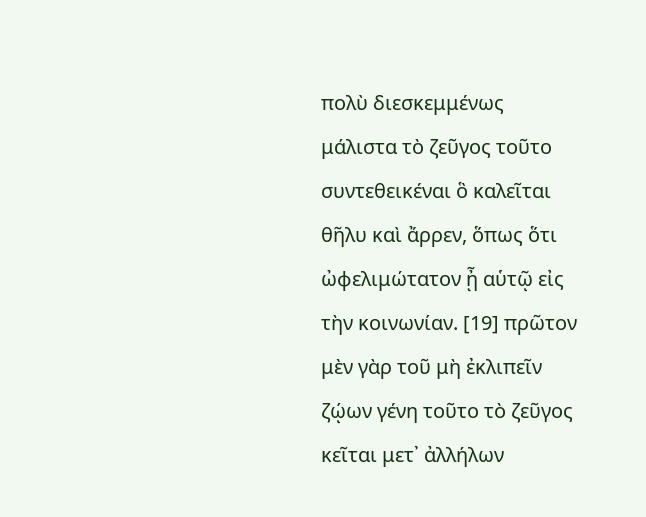πολὺ διεσκεμμένως μάλιστα τὸ ζεῦγος τοῦτο συντεθεικέναι ὃ καλεῖται θῆλυ καὶ ἄρρεν, ὅπως ὅτι ὠφελιμώτατον ᾖ αὑτῷ εἰς τὴν κοινωνίαν. [19] πρῶτον μὲν γὰρ τοῦ μὴ ἐκλιπεῖν ζῴων γένη τοῦτο τὸ ζεῦγος κεῖται μετ᾽ ἀλλήλων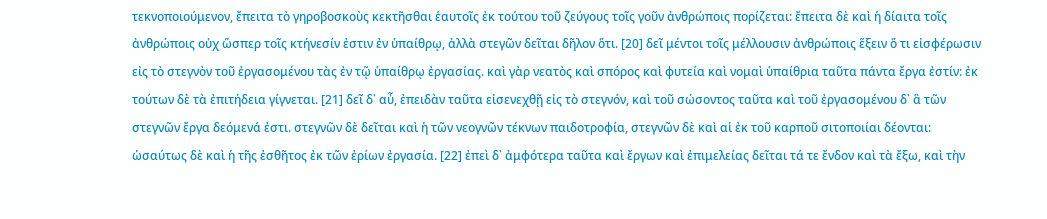τεκνοποιούμενον, ἔπειτα τὸ γηροβοσκοὺς κεκτῆσθαι ἑαυτοῖς ἐκ τούτου τοῦ ζεύγους τοῖς γοῦν ἀνθρώποις πορίζεται: ἔπειτα δὲ καὶ ἡ δίαιτα τοῖς ἀνθρώποις οὐχ ὥσπερ τοῖς κτήνεσίν ἐστιν ἐν ὑπαίθρῳ, ἀλλὰ στεγῶν δεῖται δῆλον ὅτι. [20] δεῖ μέντοι τοῖς μέλλουσιν ἀνθρώποις ἕξειν ὅ τι εἰσφέρωσιν εἰς τὸ στεγνὸν τοῦ ἐργασομένου τὰς ἐν τῷ ὑπαίθρῳ ἐργασίας. καὶ γὰρ νεατὸς καὶ σπόρος καὶ φυτεία καὶ νομαὶ ὑπαίθρια ταῦτα πάντα ἔργα ἐστίν: ἐκ τούτων δὲ τὰ ἐπιτήδεια γίγνεται. [21] δεῖ δ᾽ αὖ, ἐπειδὰν ταῦτα εἰσενεχθῇ εἰς τὸ στεγνόν, καὶ τοῦ σώσοντος ταῦτα καὶ τοῦ ἐργασομένου δ᾽ ἃ τῶν στεγνῶν ἔργα δεόμενά ἐστι. στεγνῶν δὲ δεῖται καὶ ἡ τῶν νεογνῶν τέκνων παιδοτροφία, στεγνῶν δὲ καὶ αἱ ἐκ τοῦ καρποῦ σιτοποιίαι δέονται: ὡσαύτως δὲ καὶ ἡ τῆς ἐσθῆτος ἐκ τῶν ἐρίων ἐργασία. [22] ἐπεὶ δ᾽ ἀμφότερα ταῦτα καὶ ἔργων καὶ ἐπιμελείας δεῖται τά τε ἔνδον καὶ τὰ ἔξω, καὶ τὴν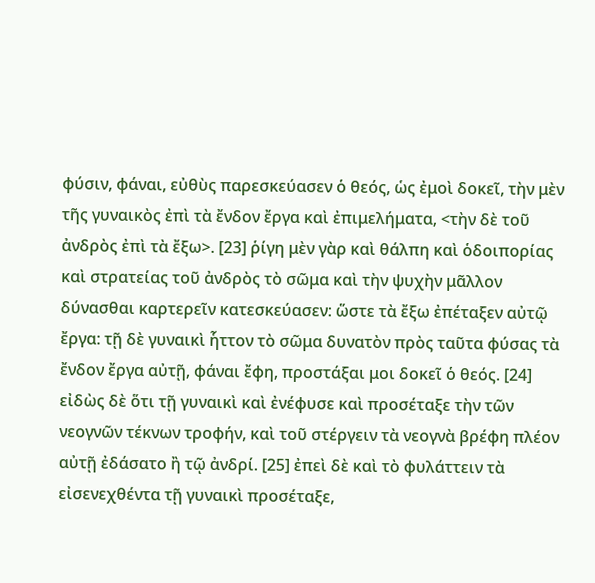φύσιν, φάναι, εὐθὺς παρεσκεύασεν ὁ θεός, ὡς ἐμοὶ δοκεῖ, τὴν μὲν τῆς γυναικὸς ἐπὶ τὰ ἔνδον ἔργα καὶ ἐπιμελήματα, <τὴν δὲ τοῦ ἀνδρὸς ἐπὶ τὰ ἔξω>. [23] ῥίγη μὲν γὰρ καὶ θάλπη καὶ ὁδοιπορίας καὶ στρατείας τοῦ ἀνδρὸς τὸ σῶμα καὶ τὴν ψυχὴν μᾶλλον δύνασθαι καρτερεῖν κατεσκεύασεν: ὥστε τὰ ἔξω ἐπέταξεν αὐτῷ ἔργα: τῇ δὲ γυναικὶ ἧττον τὸ σῶμα δυνατὸν πρὸς ταῦτα φύσας τὰ ἔνδον ἔργα αὐτῇ, φάναι ἔφη, προστάξαι μοι δοκεῖ ὁ θεός. [24] εἰδὼς δὲ ὅτι τῇ γυναικὶ καὶ ἐνέφυσε καὶ προσέταξε τὴν τῶν νεογνῶν τέκνων τροφήν, καὶ τοῦ στέργειν τὰ νεογνὰ βρέφη πλέον αὐτῇ ἐδάσατο ἢ τῷ ἀνδρί. [25] ἐπεὶ δὲ καὶ τὸ φυλάττειν τὰ εἰσενεχθέντα τῇ γυναικὶ προσέταξε,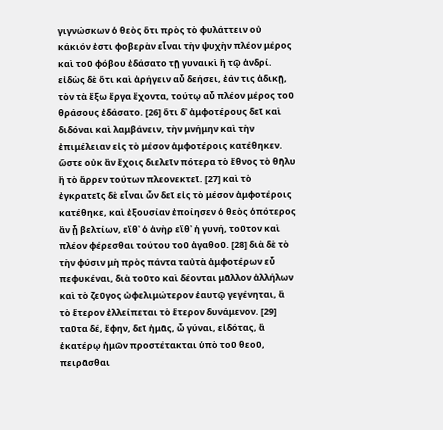γιγνώσκων ὁ θεὸς ὅτι πρὸς τὸ φυλάττειν οὐ κάκιόν ἐστι φοβερὰν εἶναι τὴν ψυχὴν πλέον μέρος καὶ τοῦ φόβου ἐδάσατο τῇ γυναικὶ ἢ τῷ ἀνδρί. εἰδὼς δὲ ὅτι καὶ ἀρήγειν αὖ δεήσει, ἐάν τις ἀδικῇ, τὸν τὰ ἔξω ἔργα ἔχοντα, τούτῳ αὖ πλέον μέρος τοῦ θράσους ἐδάσατο. [26] ὅτι δ᾽ ἀμφοτέρους δεῖ καὶ διδόναι καὶ λαμβάνειν, τὴν μνήμην καὶ τὴν ἐπιμέλειαν εἰς τὸ μέσον ἀμφοτέροις κατέθηκεν. ὥστε οὐκ ἂν ἔχοις διελεῖν πότερα τὸ ἔθνος τὸ θῆλυ ἢ τὸ ἄρρεν τούτων πλεονεκτεῖ. [27] καὶ τὸ ἐγκρατεῖς δὲ εἶναι ὧν δεῖ εἰς τὸ μέσον ἀμφοτέροις κατέθηκε, καὶ ἐξουσίαν ἐποίησεν ὁ θεὸς ὁπότερος ἂν ᾖ βελτίων, εἴθ᾽ ὁ ἀνὴρ εἴθ᾽ ἡ γυνή, τοῦτον καὶ πλέον φέρεσθαι τούτου τοῦ ἀγαθοῦ. [28] διὰ δὲ τὸ τὴν φύσιν μὴ πρὸς πάντα ταὐτὰ ἀμφοτέρων εὖ πεφυκέναι, διὰ τοῦτο καὶ δέονται μᾶλλον ἀλλήλων καὶ τὸ ζεῦγος ὠφελιμώτερον ἑαυτῷ γεγένηται, ἃ τὸ ἕτερον ἐλλείπεται τὸ ἕτερον δυνάμενον. [29] ταῦτα δέ, ἔφην, δεῖ ἡμᾶς, ὦ γύναι, εἰδότας, ἃ ἑκατέρῳ ἡμῶν προστέτακται ὑπὸ τοῦ θεοῦ, πειρᾶσθαι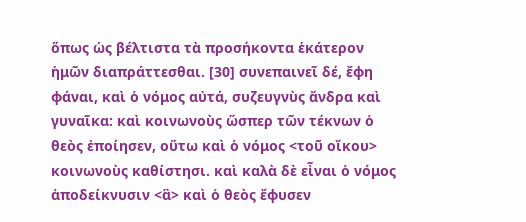ὅπως ὡς βέλτιστα τὰ προσήκοντα ἑκάτερον ἡμῶν διαπράττεσθαι. [30] συνεπαινεῖ δέ, ἔφη φάναι, καὶ ὁ νόμος αὐτά, συζευγνὺς ἄνδρα καὶ γυναῖκα: καὶ κοινωνοὺς ὥσπερ τῶν τέκνων ὁ θεὸς ἐποίησεν, οὕτω καὶ ὁ νόμος <τοῦ οἴκου> κοινωνοὺς καθίστησι. καὶ καλὰ δὲ εἶναι ὁ νόμος ἀποδείκνυσιν <ἃ> καὶ ὁ θεὸς ἔφυσεν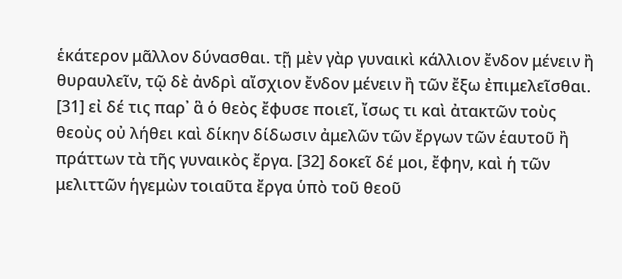ἑκάτερον μᾶλλον δύνασθαι. τῇ μὲν γὰρ γυναικὶ κάλλιον ἔνδον μένειν ἢ θυραυλεῖν, τῷ δὲ ἀνδρὶ αἴσχιον ἔνδον μένειν ἢ τῶν ἔξω ἐπιμελεῖσθαι. [31] εἰ δέ τις παρ᾽ ἃ ὁ θεὸς ἔφυσε ποιεῖ, ἴσως τι καὶ ἀτακτῶν τοὺς θεοὺς οὐ λήθει καὶ δίκην δίδωσιν ἀμελῶν τῶν ἔργων τῶν ἑαυτοῦ ἢ πράττων τὰ τῆς γυναικὸς ἔργα. [32] δοκεῖ δέ μοι, ἔφην, καὶ ἡ τῶν μελιττῶν ἡγεμὼν τοιαῦτα ἔργα ὑπὸ τοῦ θεοῦ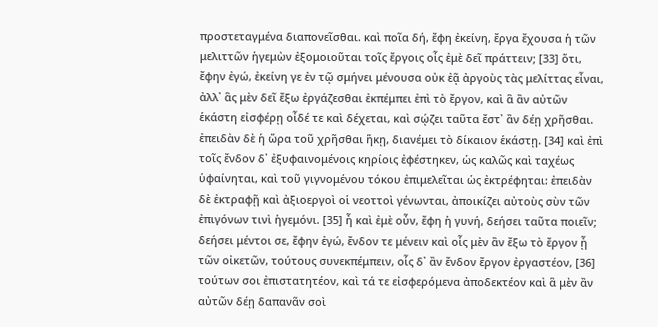προστεταγμένα διαπονεῖσθαι. καὶ ποῖα δή, ἔφη ἐκείνη, ἔργα ἔχουσα ἡ τῶν μελιττῶν ἡγεμὼν ἐξομοιοῦται τοῖς ἔργοις οἷς ἐμὲ δεῖ πράττειν; [33] ὅτι, ἔφην ἐγώ, ἐκείνη γε ἐν τῷ σμήνει μένουσα οὐκ ἐᾷ ἀργοὺς τὰς μελίττας εἶναι, ἀλλ᾽ ἃς μὲν δεῖ ἔξω ἐργάζεσθαι ἐκπέμπει ἐπὶ τὸ ἔργον, καὶ ἃ ἂν αὐτῶν ἑκάστη εἰσφέρῃ οἶδέ τε καὶ δέχεται, καὶ σῴζει ταῦτα ἔστ᾽ ἂν δέῃ χρῆσθαι. ἐπειδὰν δὲ ἡ ὥρα τοῦ χρῆσθαι ἥκῃ, διανέμει τὸ δίκαιον ἑκάστῃ. [34] καὶ ἐπὶ τοῖς ἔνδον δ᾽ ἐξυφαινομένοις κηρίοις ἐφέστηκεν, ὡς καλῶς καὶ ταχέως ὑφαίνηται, καὶ τοῦ γιγνομένου τόκου ἐπιμελεῖται ὡς ἐκτρέφηται: ἐπειδὰν δὲ ἐκτραφῇ καὶ ἀξιοεργοὶ οἱ νεοττοὶ γένωνται, ἀποικίζει αὐτοὺς σὺν τῶν ἐπιγόνων τινὶ ἡγεμόνι. [35] ἦ καὶ ἐμὲ οὖν, ἔφη ἡ γυνή, δεήσει ταῦτα ποιεῖν; δεήσει μέντοι σε, ἔφην ἐγώ, ἔνδον τε μένειν καὶ οἷς μὲν ἂν ἔξω τὸ ἔργον ᾖ τῶν οἰκετῶν, τούτους συνεκπέμπειν, οἷς δ᾽ ἂν ἔνδον ἔργον ἐργαστέον, [36] τούτων σοι ἐπιστατητέον, καὶ τά τε εἰσφερόμενα ἀποδεκτέον καὶ ἃ μὲν ἂν αὐτῶν δέῃ δαπανᾶν σοὶ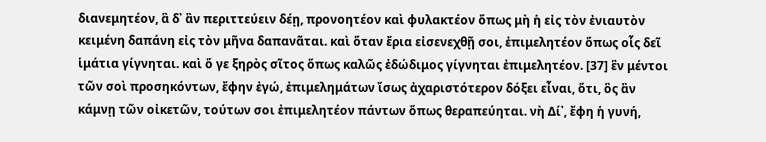διανεμητέον, ἃ δ᾽ ἂν περιττεύειν δέῃ, προνοητέον καὶ φυλακτέον ὅπως μὴ ἡ εἰς τὸν ἐνιαυτὸν κειμένη δαπάνη εἰς τὸν μῆνα δαπανᾶται. καὶ ὅταν ἔρια εἰσενεχθῇ σοι, ἐπιμελητέον ὅπως οἷς δεῖ ἱμάτια γίγνηται. καὶ ὅ γε ξηρὸς σῖτος ὅπως καλῶς ἐδώδιμος γίγνηται ἐπιμελητέον. [37] ἓν μέντοι τῶν σοὶ προσηκόντων, ἔφην ἐγώ, ἐπιμελημάτων ἴσως ἀχαριστότερον δόξει εἶναι, ὅτι, ὃς ἂν κάμνῃ τῶν οἰκετῶν, τούτων σοι ἐπιμελητέον πάντων ὅπως θεραπεύηται. νὴ Δί᾽, ἔφη ἡ γυνή,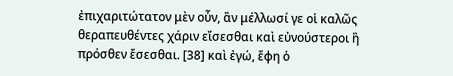ἐπιχαριτώτατον μὲν οὖν, ἂν μέλλωσί γε οἱ καλῶς θεραπευθέντες χάριν εἴσεσθαι καὶ εὐνούστεροι ἢ πρόσθεν ἔσεσθαι. [38] καὶ ἐγώ, ἔφη ὁ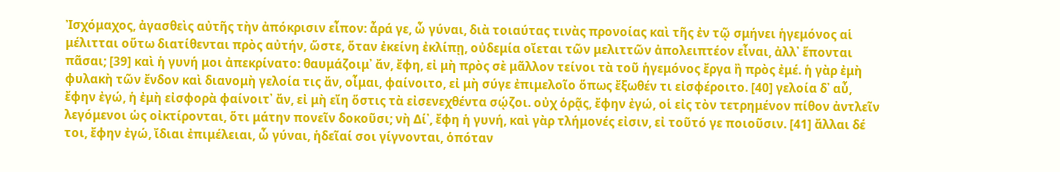Ἰσχόμαχος, ἀγασθεὶς αὐτῆς τὴν ἀπόκρισιν εἶπον: ἆρά γε, ὦ γύναι, διὰ τοιαύτας τινὰς προνοίας καὶ τῆς ἐν τῷ σμήνει ἡγεμόνος αἱ μέλιτται οὕτω διατίθενται πρὸς αὐτήν, ὥστε, ὅταν ἐκείνη ἐκλίπῃ, οὐδεμία οἴεται τῶν μελιττῶν ἀπολειπτέον εἶναι, ἀλλ᾽ ἕπονται πᾶσαι; [39] καὶ ἡ γυνή μοι ἀπεκρίνατο: θαυμάζοιμ᾽ ἄν, ἔφη, εἰ μὴ πρὸς σὲ μᾶλλον τείνοι τὰ τοῦ ἡγεμόνος ἔργα ἢ πρὸς ἐμέ. ἡ γὰρ ἐμὴ φυλακὴ τῶν ἔνδον καὶ διανομὴ γελοία τις ἄν, οἶμαι, φαίνοιτο, εἰ μὴ σύγε ἐπιμελοῖο ὅπως ἔξωθέν τι εἰσφέροιτο. [40] γελοία δ᾽ αὖ, ἔφην ἐγώ, ἡ ἐμὴ εἰσφορὰ φαίνοιτ᾽ ἄν, εἰ μὴ εἴη ὅστις τὰ εἰσενεχθέντα σῴζοι. οὐχ ὁρᾷς, ἔφην ἐγώ, οἱ εἰς τὸν τετρημένον πίθον ἀντλεῖν λεγόμενοι ὡς οἰκτίρονται, ὅτι μάτην πονεῖν δοκοῦσι; νὴ Δί᾽, ἔφη ἡ γυνή, καὶ γὰρ τλήμονές εἰσιν, εἰ τοῦτό γε ποιοῦσιν. [41] ἄλλαι δέ τοι, ἔφην ἐγώ, ἴδιαι ἐπιμέλειαι, ὦ γύναι, ἡδεῖαί σοι γίγνονται, ὁπόταν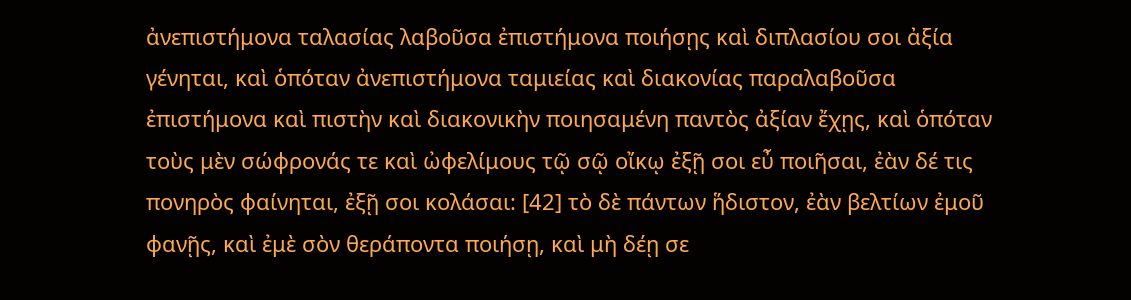ἀνεπιστήμονα ταλασίας λαβοῦσα ἐπιστήμονα ποιήσῃς καὶ διπλασίου σοι ἀξία γένηται, καὶ ὁπόταν ἀνεπιστήμονα ταμιείας καὶ διακονίας παραλαβοῦσα ἐπιστήμονα καὶ πιστὴν καὶ διακονικὴν ποιησαμένη παντὸς ἀξίαν ἔχῃς, καὶ ὁπόταν τοὺς μὲν σώφρονάς τε καὶ ὠφελίμους τῷ σῷ οἴκῳ ἐξῇ σοι εὖ ποιῆσαι, ἐὰν δέ τις πονηρὸς φαίνηται, ἐξῇ σοι κολάσαι: [42] τὸ δὲ πάντων ἥδιστον, ἐὰν βελτίων ἐμοῦ φανῇς, καὶ ἐμὲ σὸν θεράποντα ποιήσῃ, καὶ μὴ δέῃ σε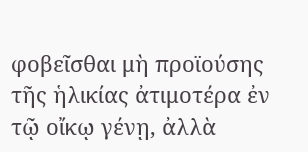φοβεῖσθαι μὴ προϊούσης τῆς ἡλικίας ἀτιμοτέρα ἐν τῷ οἴκῳ γένῃ, ἀλλὰ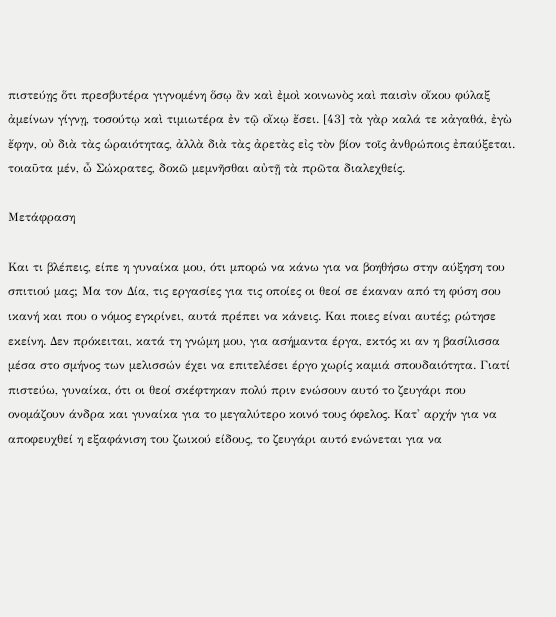πιστεύῃς ὅτι πρεσβυτέρα γιγνομένη ὅσῳ ἂν καὶ ἐμοὶ κοινωνὸς καὶ παισὶν οἴκου φύλαξ ἀμείνων γίγνῃ, τοσούτῳ καὶ τιμιωτέρα ἐν τῷ οἴκῳ ἔσει. [43] τὰ γὰρ καλά τε κἀγαθά, ἐγὼ ἔφην, οὐ διὰ τὰς ὡραιότητας, ἀλλὰ διὰ τὰς ἀρετὰς εἰς τὸν βίον τοῖς ἀνθρώποις ἐπαύξεται. τοιαῦτα μέν, ὦ Σώκρατες, δοκῶ μεμνῆσθαι αὐτῇ τὰ πρῶτα διαλεχθείς.

Μετάφραση

Και τι βλέπεις, είπε η γυναίκα μου, ότι μπορώ να κάνω για να βοηθήσω στην αύξηση του σπιτιού μας; Μα τον Δία, τις εργασίες για τις οποίες οι θεοί σε έκαναν από τη φύση σου ικανή και που ο νόμος εγκρίνει, αυτά πρέπει να κάνεις. Και ποιες είναι αυτές; ρώτησε εκείνη. Δεν πρόκειται, κατά τη γνώμη μου, για ασήμαντα έργα, εκτός κι αν η βασίλισσα μέσα στο σμήνος των μελισσών έχει να επιτελέσει έργο χωρίς καμιά σπουδαιότητα. Γιατί πιστεύω, γυναίκα, ότι οι θεοί σκέφτηκαν πολύ πριν ενώσουν αυτό το ζευγάρι που ονομάζουν άνδρα και γυναίκα για το μεγαλύτερο κοινό τους όφελος. Κατ' αρχήν για να αποφευχθεί η εξαφάνιση του ζωικού είδους, το ζευγάρι αυτό ενώνεται για να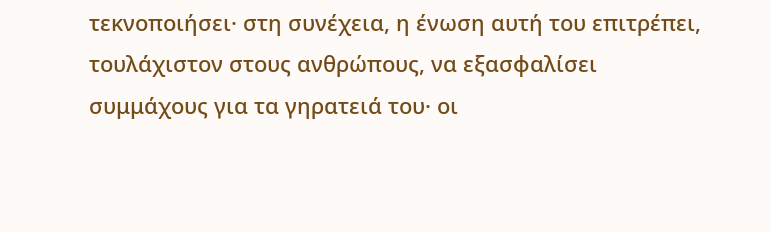τεκνοποιήσει· στη συνέχεια, η ένωση αυτή του επιτρέπει, τουλάχιστον στους ανθρώπους, να εξασφαλίσει συμμάχους για τα γηρατειά του· οι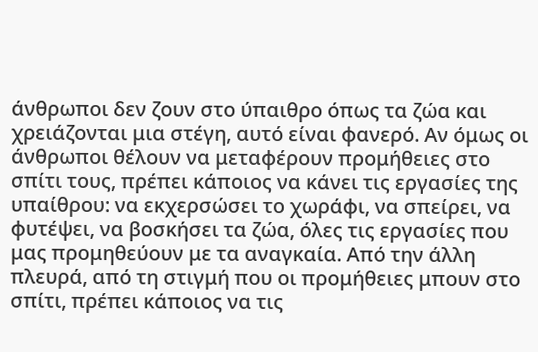άνθρωποι δεν ζουν στο ύπαιθρο όπως τα ζώα και χρειάζονται μια στέγη, αυτό είναι φανερό. Αν όμως οι άνθρωποι θέλουν να μεταφέρουν προμήθειες στο σπίτι τους, πρέπει κάποιος να κάνει τις εργασίες της υπαίθρου: να εκχερσώσει το χωράφι, να σπείρει, να φυτέψει, να βοσκήσει τα ζώα, όλες τις εργασίες που μας προμηθεύουν με τα αναγκαία. Από την άλλη πλευρά, από τη στιγμή που οι προμήθειες μπουν στο σπίτι, πρέπει κάποιος να τις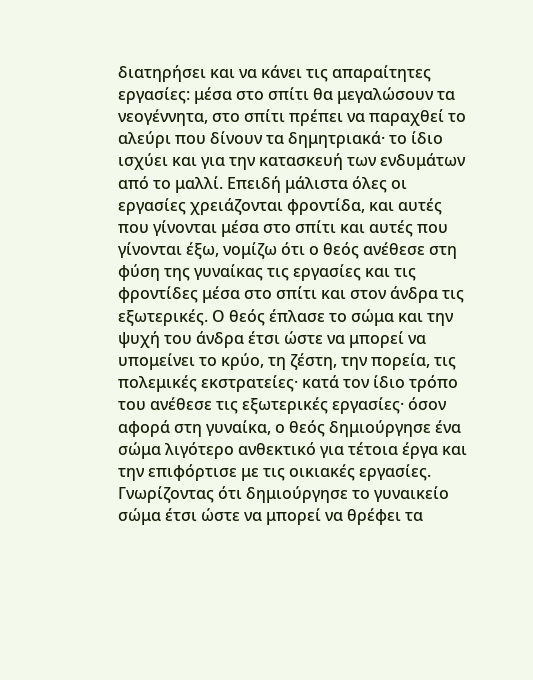διατηρήσει και να κάνει τις απαραίτητες εργασίες: μέσα στο σπίτι θα μεγαλώσουν τα νεογέννητα, στο σπίτι πρέπει να παραχθεί το αλεύρι που δίνουν τα δημητριακά· το ίδιο ισχύει και για την κατασκευή των ενδυμάτων από το μαλλί. Επειδή μάλιστα όλες οι εργασίες χρειάζονται φροντίδα, και αυτές που γίνονται μέσα στο σπίτι και αυτές που γίνονται έξω, νομίζω ότι ο θεός ανέθεσε στη φύση της γυναίκας τις εργασίες και τις φροντίδες μέσα στο σπίτι και στον άνδρα τις εξωτερικές. Ο θεός έπλασε το σώμα και την ψυχή του άνδρα έτσι ώστε να μπορεί να υπομείνει το κρύο, τη ζέστη, την πορεία, τις πολεμικές εκστρατείες· κατά τον ίδιο τρόπο του ανέθεσε τις εξωτερικές εργασίες· όσον αφορά στη γυναίκα, ο θεός δημιούργησε ένα σώμα λιγότερο ανθεκτικό για τέτοια έργα και την επιφόρτισε με τις οικιακές εργασίες. Γνωρίζοντας ότι δημιούργησε το γυναικείο σώμα έτσι ώστε να μπορεί να θρέφει τα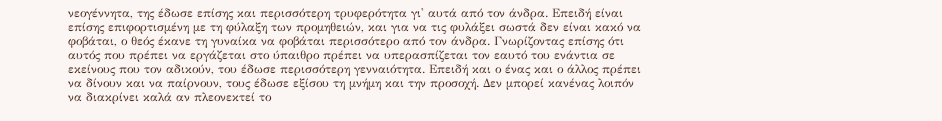νεογέννητα, της έδωσε επίσης και περισσότερη τρυφερότητα γι' αυτά από τον άνδρα. Επειδή είναι επίσης επιφορτισμένη με τη φύλαξη των προμηθειών, και για να τις φυλάξει σωστά δεν είναι κακό να φοβάται, ο θεός έκανε τη γυναίκα να φοβάται περισσότερο από τον άνδρα. Γνωρίζοντας επίσης ότι αυτός που πρέπει να εργάζεται στο ύπαιθρο πρέπει να υπερασπίζεται τον εαυτό του ενάντια σε εκείνους που τον αδικούν, του έδωσε περισσότερη γενναιότητα. Επειδή και ο ένας και ο άλλος πρέπει να δίνουν και να παίρνουν, τους έδωσε εξίσου τη μνήμη και την προσοχή. Δεν μπορεί κανένας λοιπόν να διακρίνει καλά αν πλεονεκτεί το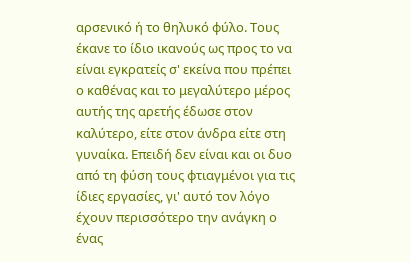αρσενικό ή το θηλυκό φύλο. Τους έκανε το ίδιο ικανούς ως προς το να είναι εγκρατείς σ' εκείνα που πρέπει ο καθένας και το μεγαλύτερο μέρος αυτής της αρετής έδωσε στον καλύτερο, είτε στον άνδρα είτε στη γυναίκα. Επειδή δεν είναι και οι δυο από τη φύση τους φτιαγμένοι για τις ίδιες εργασίες, γι' αυτό τον λόγο έχουν περισσότερο την ανάγκη ο ένας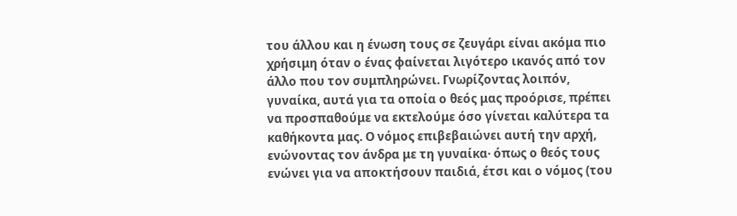του άλλου και η ένωση τους σε ζευγάρι είναι ακόμα πιο χρήσιμη όταν ο ένας φαίνεται λιγότερο ικανός από τον άλλο που τον συμπληρώνει. Γνωρίζοντας λοιπόν, γυναίκα, αυτά για τα οποία ο θεός μας προόρισε, πρέπει να προσπαθούμε να εκτελούμε όσο γίνεται καλύτερα τα καθήκοντα μας. Ο νόμος επιβεβαιώνει αυτή την αρχή, ενώνοντας τον άνδρα με τη γυναίκα· όπως ο θεός τους ενώνει για να αποκτήσουν παιδιά, έτσι και ο νόμος (του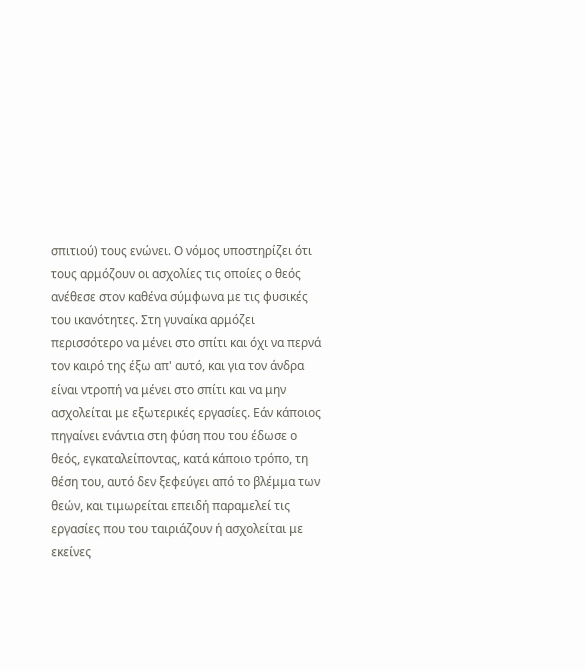σπιτιού) τους ενώνει. Ο νόμος υποστηρίζει ότι τους αρμόζουν οι ασχολίες τις οποίες ο θεός ανέθεσε στον καθένα σύμφωνα με τις φυσικές του ικανότητες. Στη γυναίκα αρμόζει περισσότερο να μένει στο σπίτι και όχι να περνά τον καιρό της έξω απ' αυτό, και για τον άνδρα είναι ντροπή να μένει στο σπίτι και να μην ασχολείται με εξωτερικές εργασίες. Εάν κάποιος πηγαίνει ενάντια στη φύση που του έδωσε ο θεός, εγκαταλείποντας, κατά κάποιο τρόπο, τη θέση του, αυτό δεν ξεφεύγει από το βλέμμα των θεών, και τιμωρείται επειδή παραμελεί τις εργασίες που του ταιριάζουν ή ασχολείται με εκείνες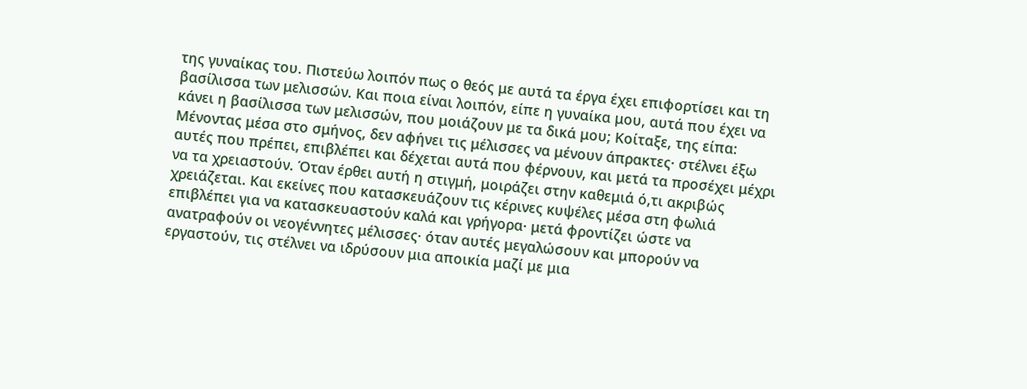της γυναίκας του. Πιστεύω λοιπόν πως ο θεός με αυτά τα έργα έχει επιφορτίσει και τη βασίλισσα των μελισσών. Και ποια είναι λοιπόν, είπε η γυναίκα μου, αυτά που έχει να κάνει η βασίλισσα των μελισσών, που μοιάζουν με τα δικά μου; Κοίταξε, της είπα: Μένοντας μέσα στο σμήνος, δεν αφήνει τις μέλισσες να μένουν άπρακτες· στέλνει έξω αυτές που πρέπει, επιβλέπει και δέχεται αυτά που φέρνουν, και μετά τα προσέχει μέχρι να τα χρειαστούν. Όταν έρθει αυτή η στιγμή, μοιράζει στην καθεμιά ό,τι ακριβώς χρειάζεται. Και εκείνες που κατασκευάζουν τις κέρινες κυψέλες μέσα στη φωλιά επιβλέπει για να κατασκευαστούν καλά και γρήγορα· μετά φροντίζει ώστε να ανατραφούν οι νεογέννητες μέλισσες· όταν αυτές μεγαλώσουν και μπορούν να εργαστούν, τις στέλνει να ιδρύσουν μια αποικία μαζί με μια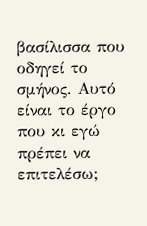βασίλισσα που οδηγεί το σμήνος. Αυτό είναι το έργο που κι εγώ πρέπει να επιτελέσω;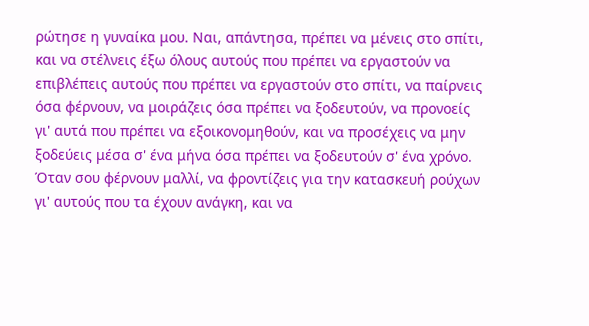ρώτησε η γυναίκα μου. Ναι, απάντησα, πρέπει να μένεις στο σπίτι, και να στέλνεις έξω όλους αυτούς που πρέπει να εργαστούν να επιβλέπεις αυτούς που πρέπει να εργαστούν στο σπίτι, να παίρνεις όσα φέρνουν, να μοιράζεις όσα πρέπει να ξοδευτούν, να προνοείς γι' αυτά που πρέπει να εξοικονομηθούν, και να προσέχεις να μην ξοδεύεις μέσα σ' ένα μήνα όσα πρέπει να ξοδευτούν σ' ένα χρόνο. Όταν σου φέρνουν μαλλί, να φροντίζεις για την κατασκευή ρούχων γι' αυτούς που τα έχουν ανάγκη, και να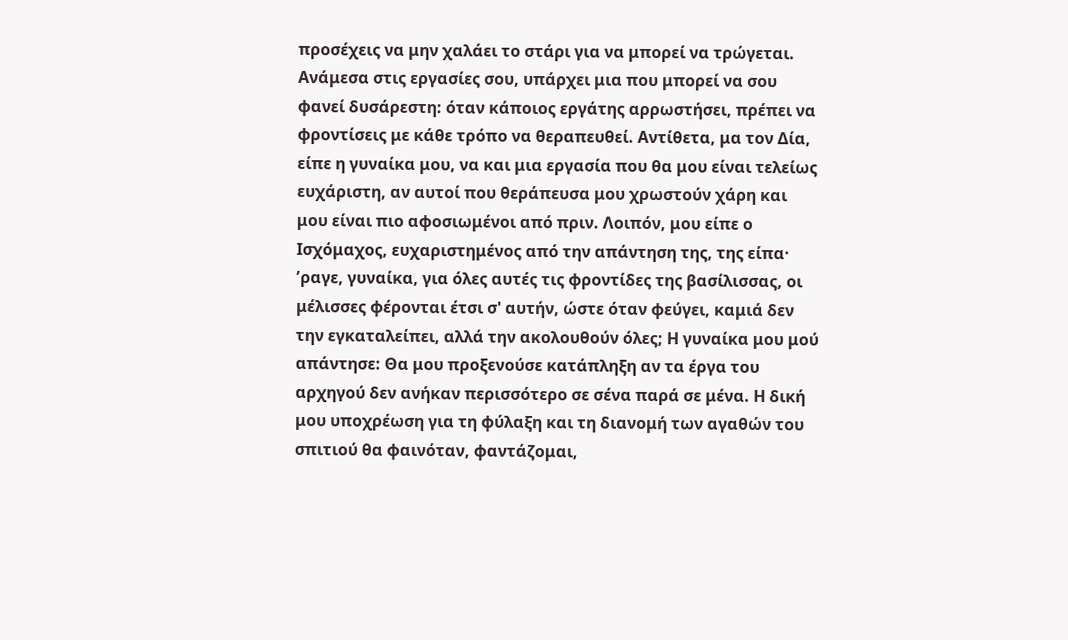προσέχεις να μην χαλάει το στάρι για να μπορεί να τρώγεται. Ανάμεσα στις εργασίες σου, υπάρχει μια που μπορεί να σου φανεί δυσάρεστη: όταν κάποιος εργάτης αρρωστήσει, πρέπει να φροντίσεις με κάθε τρόπο να θεραπευθεί. Αντίθετα, μα τον Δία, είπε η γυναίκα μου, να και μια εργασία που θα μου είναι τελείως ευχάριστη, αν αυτοί που θεράπευσα μου χρωστούν χάρη και μου είναι πιο αφοσιωμένοι από πριν. Λοιπόν, μου είπε ο Ισχόμαχος, ευχαριστημένος από την απάντηση της, της είπα· ʼραγε, γυναίκα, για όλες αυτές τις φροντίδες της βασίλισσας, οι μέλισσες φέρονται έτσι σ' αυτήν, ώστε όταν φεύγει, καμιά δεν την εγκαταλείπει, αλλά την ακολουθούν όλες; Η γυναίκα μου μού απάντησε: Θα μου προξενούσε κατάπληξη αν τα έργα του αρχηγού δεν ανήκαν περισσότερο σε σένα παρά σε μένα. Η δική μου υποχρέωση για τη φύλαξη και τη διανομή των αγαθών του σπιτιού θα φαινόταν, φαντάζομαι,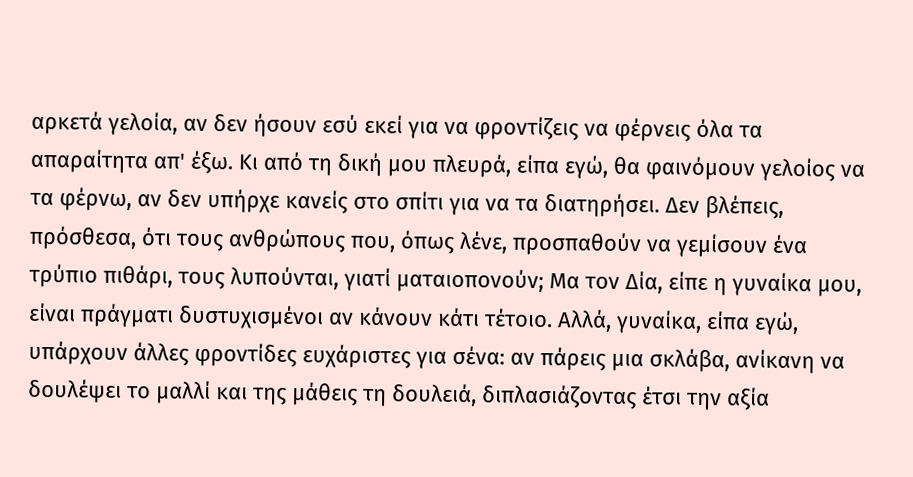αρκετά γελοία, αν δεν ήσουν εσύ εκεί για να φροντίζεις να φέρνεις όλα τα απαραίτητα απ' έξω. Κι από τη δική μου πλευρά, είπα εγώ, θα φαινόμουν γελοίος να τα φέρνω, αν δεν υπήρχε κανείς στο σπίτι για να τα διατηρήσει. Δεν βλέπεις, πρόσθεσα, ότι τους ανθρώπους που, όπως λένε, προσπαθούν να γεμίσουν ένα τρύπιο πιθάρι, τους λυπούνται, γιατί ματαιοπονούν; Μα τον Δία, είπε η γυναίκα μου, είναι πράγματι δυστυχισμένοι αν κάνουν κάτι τέτοιο. Αλλά, γυναίκα, είπα εγώ, υπάρχουν άλλες φροντίδες ευχάριστες για σένα: αν πάρεις μια σκλάβα, ανίκανη να δουλέψει το μαλλί και της μάθεις τη δουλειά, διπλασιάζοντας έτσι την αξία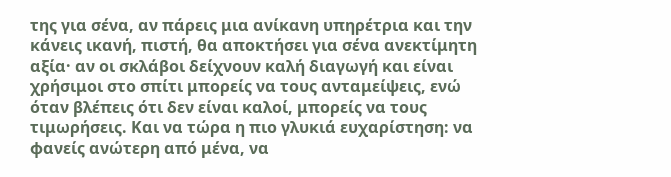της για σένα, αν πάρεις μια ανίκανη υπηρέτρια και την κάνεις ικανή, πιστή, θα αποκτήσει για σένα ανεκτίμητη αξία· αν οι σκλάβοι δείχνουν καλή διαγωγή και είναι χρήσιμοι στο σπίτι μπορείς να τους ανταμείψεις, ενώ όταν βλέπεις ότι δεν είναι καλοί, μπορείς να τους τιμωρήσεις. Και να τώρα η πιο γλυκιά ευχαρίστηση: να φανείς ανώτερη από μένα, να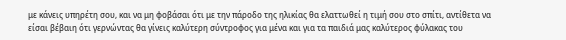με κάνεις υπηρέτη σου, και να μη φοβάσαι ότι με την πάροδο της ηλικίας θα ελαττωθεί η τιμή σου στο σπίτι, αντίθετα να είσαι βέβαιη ότι γερνώντας θα γίνεις καλύτερη σύντροφος για μένα και για τα παιδιά μας καλύτερος φύλακας του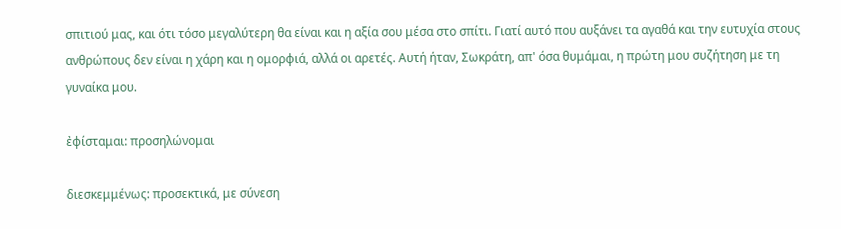σπιτιού μας, και ότι τόσο μεγαλύτερη θα είναι και η αξία σου μέσα στο σπίτι. Γιατί αυτό που αυξάνει τα αγαθά και την ευτυχία στους ανθρώπους δεν είναι η χάρη και η ομορφιά, αλλά οι αρετές. Αυτή ήταν, Σωκράτη, απ' όσα θυμάμαι, η πρώτη μου συζήτηση με τη γυναίκα μου.

ἐφίσταμαι: προσηλώνομαι

διεσκεμμένως: προσεκτικά, με σύνεση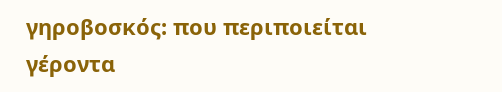γηροβοσκός: που περιποιείται γέροντα